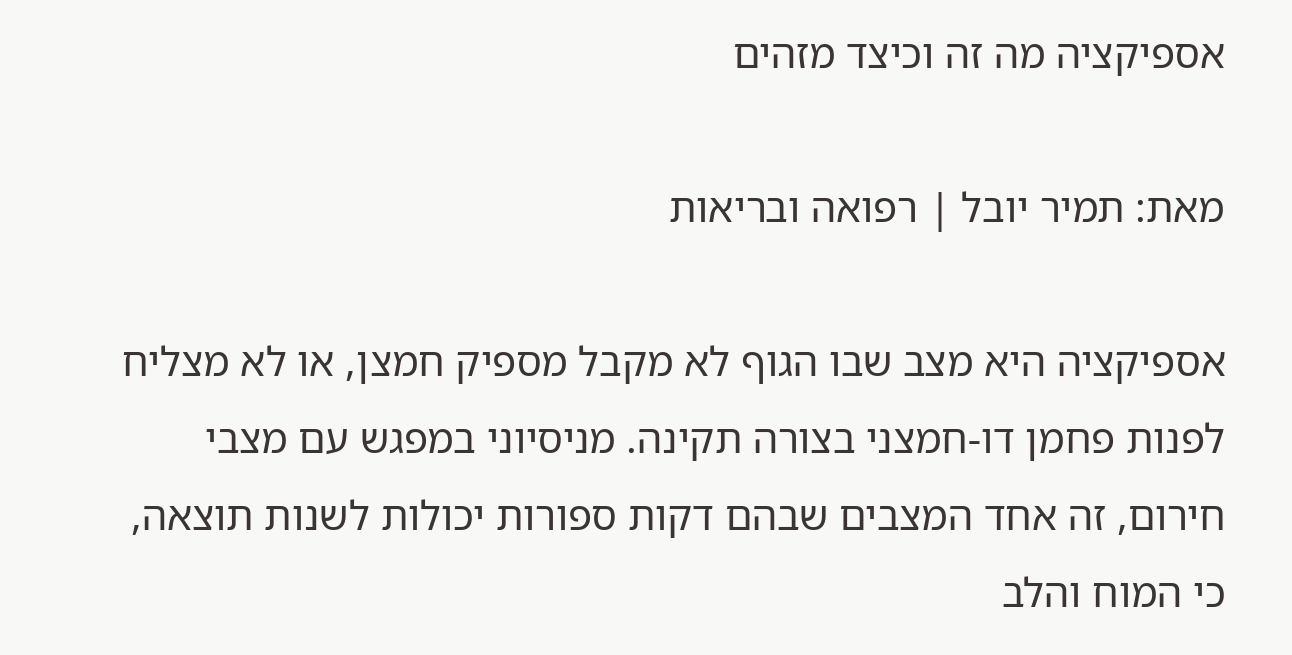אספיקציה מה זה וכיצד מזהים

מאת: תמיר יובל | רפואה ובריאות

אספיקציה היא מצב שבו הגוף לא מקבל מספיק חמצן, או לא מצליח לפנות פחמן דו-חמצני בצורה תקינה. מניסיוני במפגש עם מצבי חירום, זה אחד המצבים שבהם דקות ספורות יכולות לשנות תוצאה, כי המוח והלב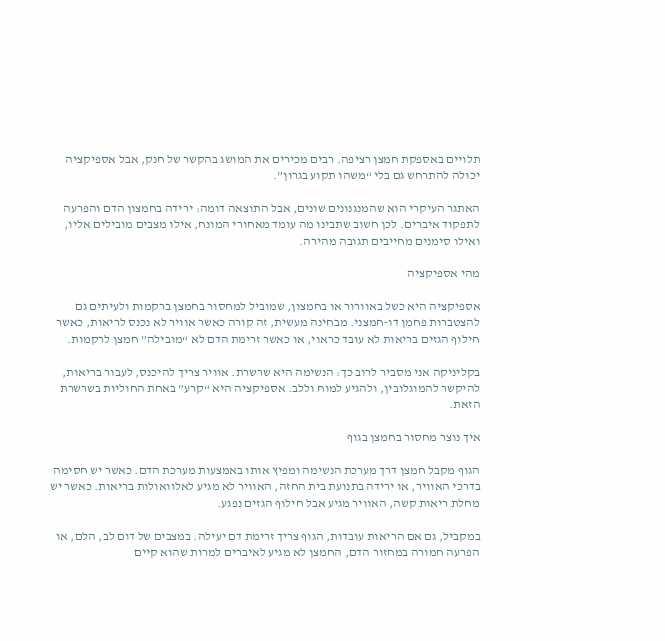תלויים באספקת חמצן רציפה. רבים מכירים את המושג בהקשר של חנק, אבל אספיקציה יכולה להתרחש גם בלי “משהו תקוע בגרון”.

האתגר העיקרי הוא שהמנגנונים שונים, אבל התוצאה דומה: ירידה בחמצון הדם והפרעה לתפקוד איברים. לכן חשוב שתבינו מה עומד מאחורי המונח, אילו מצבים מובילים אליו, ואילו סימנים מחייבים תגובה מהירה.

מהי אספיקציה

אספיקציה היא כשל באוורור או בחמצון, שמוביל למחסור בחמצן ברקמות ולעיתים גם להצטברות פחמן דו-חמצני. מבחינה מעשית, זה קורה כאשר אוויר לא נכנס לריאות, כאשר חילוף הגזים בריאות לא עובד כראוי, או כאשר זרימת הדם לא “מובילה” חמצן לרקמות.

בקליניקה אני מסביר לרוב כך: הנשימה היא שרשרת. אוויר צריך להיכנס, לעבור בריאות, להיקשר להמוגלובין, ולהגיע למוח וללב. אספיקציה היא “קרע” באחת החוליות בשרשרת הזאת.

איך נוצר מחסור בחמצן בגוף

הגוף מקבל חמצן דרך מערכת הנשימה ומפיץ אותו באמצעות מערכת הדם. כאשר יש חסימה בדרכי האוויר, או ירידה בתנועת בית החזה, האוויר לא מגיע לאלוואולות בריאות. כאשר יש מחלת ריאות קשה, האוויר מגיע אבל חילוף הגזים נפגע.

במקביל, גם אם הריאות עובדות, הגוף צריך זרימת דם יעילה. במצבים של דום לב, הלם, או הפרעה חמורה במחזור הדם, החמצן לא מגיע לאיברים למרות שהוא קיים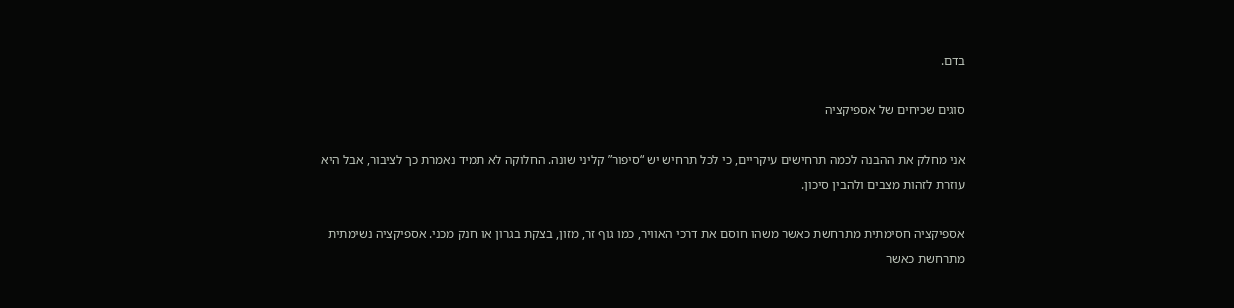בדם.

סוגים שכיחים של אספיקציה

אני מחלק את ההבנה לכמה תרחישים עיקריים, כי לכל תרחיש יש “סיפור” קליני שונה. החלוקה לא תמיד נאמרת כך לציבור, אבל היא עוזרת לזהות מצבים ולהבין סיכון.

אספיקציה חסימתית מתרחשת כאשר משהו חוסם את דרכי האוויר, כמו גוף זר, מזון, בצקת בגרון או חנק מכני. אספיקציה נשימתית מתרחשת כאשר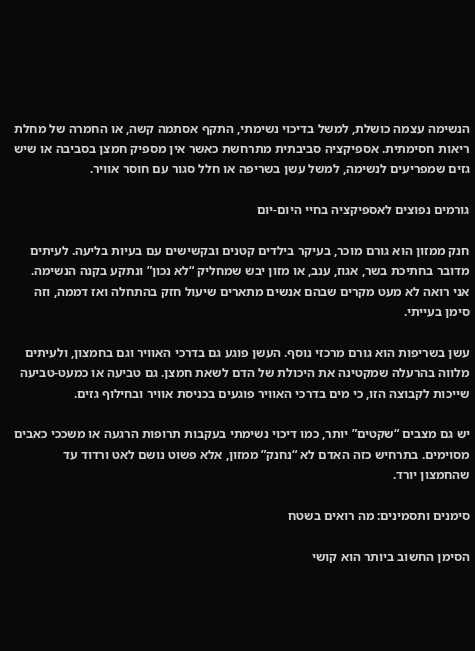הנשימה עצמה כושלת, למשל בדיכוי נשימתי, התקף אסתמה קשה, או החמרה של מחלת ריאות חסימתית. אספיקציה סביבתית מתרחשת כאשר אין מספיק חמצן בסביבה או שיש גזים שמפריעים לנשימה, למשל עשן בשריפה או חלל סגור עם חוסר אוויר.

גורמים נפוצים לאספיקציה בחיי היום-יום

חנק ממזון הוא גורם מוכר, בעיקר בילדים קטנים ובקשישים עם בעיות בליעה. לעיתים מדובר בחתיכת בשר, אגוז, ענב, או מזון יבש שמחליק “לא נכון” ונתקע בקנה הנשימה. אני רואה לא מעט מקרים שבהם אנשים מתארים שיעול חזק בהתחלה ואז דממה, וזה סימן בעייתי.

עשן בשריפות הוא גורם מרכזי נוסף. העשן פוגע גם בדרכי האוויר וגם בחמצון, ולעיתים מלווה בהרעלה שמקטינה את היכולת של הדם לשאת חמצן. גם טביעה או כמעט-טביעה שייכות לקבוצה הזו, כי מים בדרכי האוויר פוגעים בכניסת אוויר ובחילוף גזים.

יש גם מצבים “שקטים” יותר, כמו דיכוי נשימתי בעקבות תרופות הרגעה או משככי כאבים מסוימים. בתרחיש כזה האדם לא “נחנק” ממזון, אלא פשוט נושם לאט ורדוד עד שהחמצון יורד.

סימנים ותסמינים: מה רואים בשטח

הסימן החשוב ביותר הוא קושי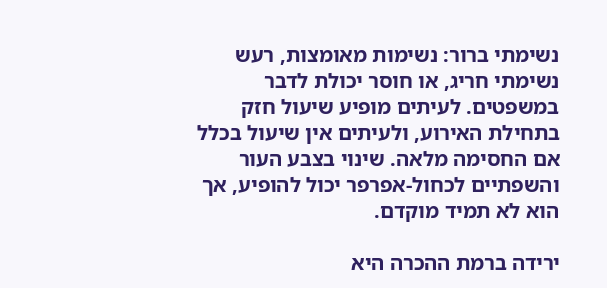נשימתי ברור: נשימות מאומצות, רעש נשימתי חריג, או חוסר יכולת לדבר במשפטים. לעיתים מופיע שיעול חזק בתחילת האירוע, ולעיתים אין שיעול בכלל אם החסימה מלאה. שינוי בצבע העור והשפתיים לכחול-אפרפר יכול להופיע, אך הוא לא תמיד מוקדם.

ירידה ברמת ההכרה היא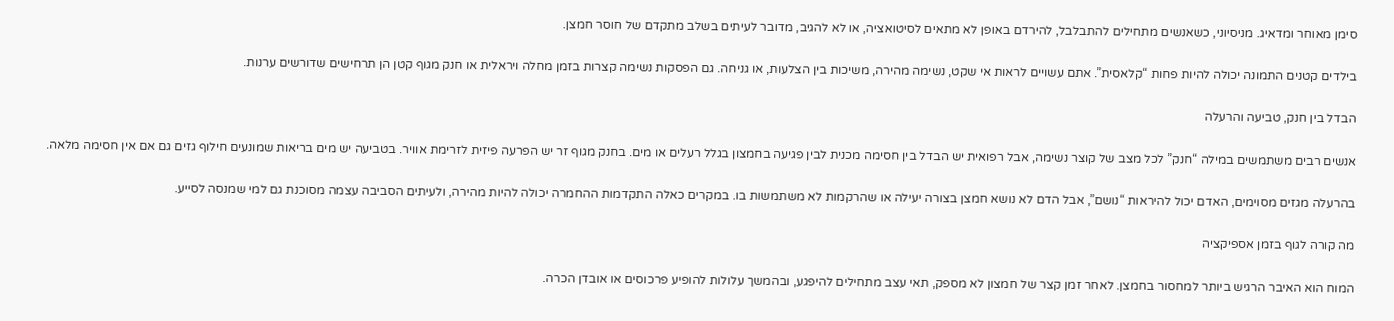סימן מאוחר ומדאיג. מניסיוני, כשאנשים מתחילים להתבלבל, להירדם באופן לא מתאים לסיטואציה, או לא להגיב, מדובר לעיתים בשלב מתקדם של חוסר חמצן.

בילדים קטנים התמונה יכולה להיות פחות “קלאסית”. אתם עשויים לראות אי שקט, נשימה מהירה, משיכות בין הצלעות, או גניחה. גם הפסקות נשימה קצרות בזמן מחלה ויראלית או חנק מגוף קטן הן תרחישים שדורשים ערנות.

הבדל בין חנק, טביעה והרעלה

אנשים רבים משתמשים במילה “חנק” לכל מצב של קוצר נשימה, אבל רפואית יש הבדל בין חסימה מכנית לבין פגיעה בחמצון בגלל רעלים או מים. בחנק מגוף זר יש הפרעה פיזית לזרימת אוויר. בטביעה יש מים בריאות שמונעים חילוף גזים גם אם אין חסימה מלאה.

בהרעלה מגזים מסוימים, האדם יכול להיראות “נושם”, אבל הדם לא נושא חמצן בצורה יעילה או שהרקמות לא משתמשות בו. במקרים כאלה התקדמות ההחמרה יכולה להיות מהירה, ולעיתים הסביבה עצמה מסוכנת גם למי שמנסה לסייע.

מה קורה לגוף בזמן אספיקציה

המוח הוא האיבר הרגיש ביותר למחסור בחמצן. לאחר זמן קצר של חמצון לא מספק, תאי עצב מתחילים להיפגע, ובהמשך עלולות להופיע פרכוסים או אובדן הכרה.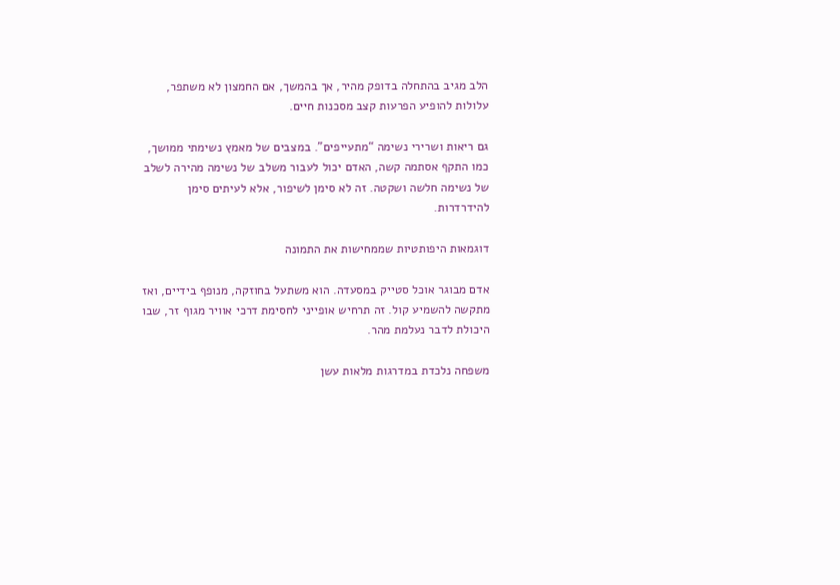הלב מגיב בהתחלה בדופק מהיר, אך בהמשך, אם החמצון לא משתפר, עלולות להופיע הפרעות קצב מסכנות חיים.

גם ריאות ושרירי נשימה “מתעייפים”. במצבים של מאמץ נשימתי ממושך, כמו התקף אסתמה קשה, האדם יכול לעבור משלב של נשימה מהירה לשלב של נשימה חלשה ושקטה. זה לא סימן לשיפור, אלא לעיתים סימן להידרדרות.

דוגמאות היפותטיות שממחישות את התמונה

אדם מבוגר אוכל סטייק במסעדה. הוא משתעל בחוזקה, מנופף בידיים, ואז מתקשה להשמיע קול. זה תרחיש אופייני לחסימת דרכי אוויר מגוף זר, שבו היכולת לדבר נעלמת מהר.

משפחה נלכדת במדרגות מלאות עשן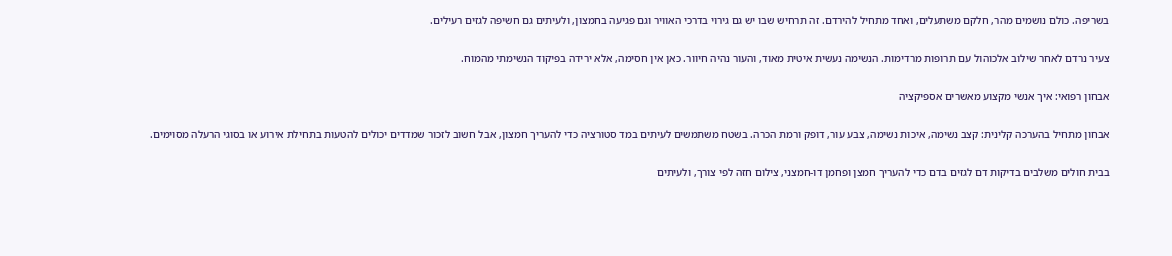בשריפה. כולם נושמים מהר, חלקם משתעלים, ואחד מתחיל להירדם. זה תרחיש שבו יש גם גירוי בדרכי האוויר וגם פגיעה בחמצון, ולעיתים גם חשיפה לגזים רעילים.

צעיר נרדם לאחר שילוב אלכוהול עם תרופות מרדימות. הנשימה נעשית איטית מאוד, והעור נהיה חיוור. כאן אין חסימה, אלא ירידה בפיקוד הנשימתי מהמוח.

אבחון רפואי: איך אנשי מקצוע מאשרים אספיקציה

אבחון מתחיל בהערכה קלינית: קצב נשימה, איכות נשימה, צבע עור, דופק ורמת הכרה. בשטח משתמשים לעיתים במד סטורציה כדי להעריך חמצון, אבל חשוב לזכור שמדדים יכולים להטעות בתחילת אירוע או בסוגי הרעלה מסוימים.

בבית חולים משלבים בדיקות דם לגזים בדם כדי להעריך חמצן ופחמן דו-חמצני, צילום חזה לפי צורך, ולעיתים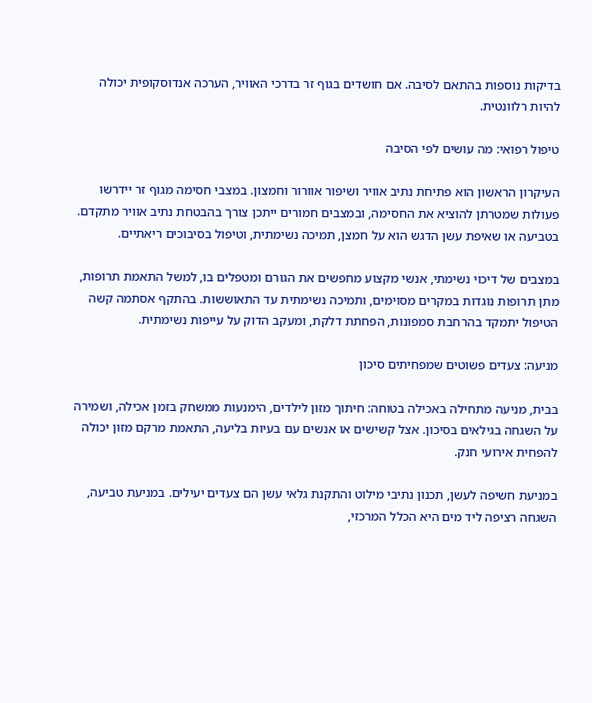בדיקות נוספות בהתאם לסיבה. אם חושדים בגוף זר בדרכי האוויר, הערכה אנדוסקופית יכולה להיות רלוונטית.

טיפול רפואי: מה עושים לפי הסיבה

העיקרון הראשון הוא פתיחת נתיב אוויר ושיפור אוורור וחמצון. במצבי חסימה מגוף זר יידרשו פעולות שמטרתן להוציא את החסימה, ובמצבים חמורים ייתכן צורך בהבטחת נתיב אוויר מתקדם. בטביעה או שאיפת עשן הדגש הוא על חמצן, תמיכה נשימתית, וטיפול בסיבוכים ריאתיים.

במצבים של דיכוי נשימתי, אנשי מקצוע מחפשים את הגורם ומטפלים בו, למשל התאמת תרופות, מתן תרופות נוגדות במקרים מסוימים, ותמיכה נשימתית עד התאוששות. בהתקף אסתמה קשה הטיפול יתמקד בהרחבת סמפונות, הפחתת דלקת, ומעקב הדוק על עייפות נשימתית.

מניעה: צעדים פשוטים שמפחיתים סיכון

בבית, מניעה מתחילה באכילה בטוחה: חיתוך מזון לילדים, הימנעות ממשחק בזמן אכילה, ושמירה על השגחה בגילאים בסיכון. אצל קשישים או אנשים עם בעיות בליעה, התאמת מרקם מזון יכולה להפחית אירועי חנק.

במניעת חשיפה לעשן, תכנון נתיבי מילוט והתקנת גלאי עשן הם צעדים יעילים. במניעת טביעה, השגחה רציפה ליד מים היא הכלל המרכזי,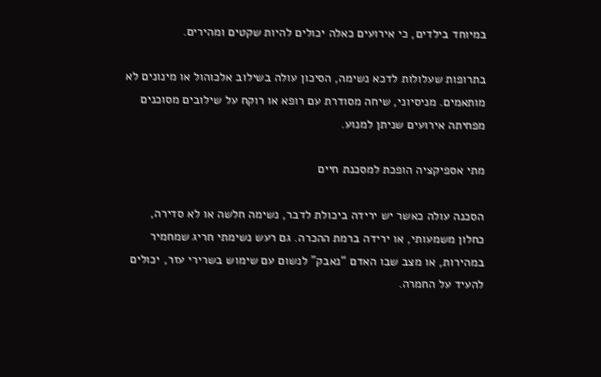במיוחד בילדים, כי אירועים כאלה יכולים להיות שקטים ומהירים.

בתרופות שעלולות לדכא נשימה, הסיכון עולה בשילוב אלכוהול או מינונים לא מותאמים. מניסיוני, שיחה מסודרת עם רופא או רוקח על שילובים מסוכנים מפחיתה אירועים שניתן למנוע.

מתי אספיקציה הופכת למסכנת חיים

הסכנה עולה כאשר יש ירידה ביכולת לדבר, נשימה חלשה או לא סדירה, כחלון משמעותי, או ירידה ברמת ההכרה. גם רעש נשימתי חריג שמחמיר במהירות, או מצב שבו האדם “נאבק” לנשום עם שימוש בשרירי עזר, יכולים להעיד על החמרה.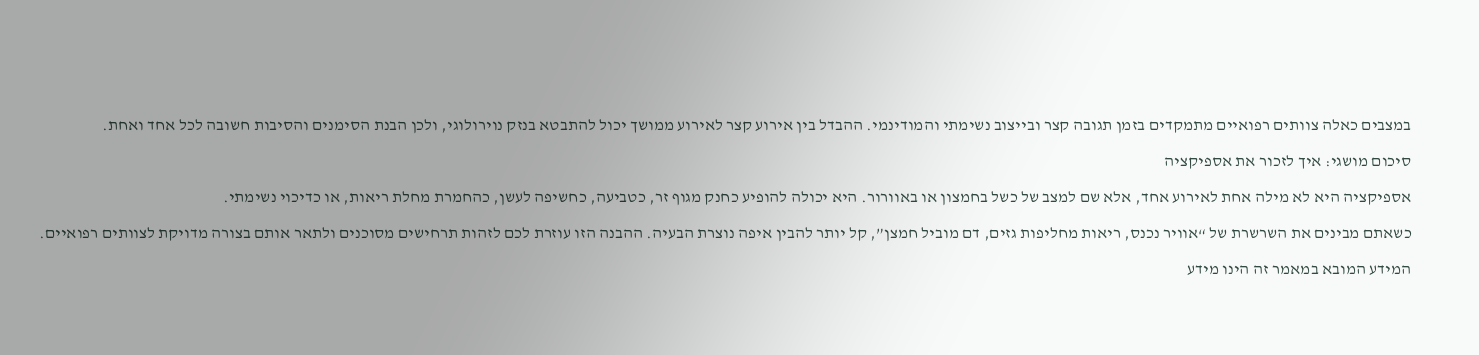במצבים כאלה צוותים רפואיים מתמקדים בזמן תגובה קצר ובייצוב נשימתי והמודינמי. ההבדל בין אירוע קצר לאירוע ממושך יכול להתבטא בנזק נוירולוגי, ולכן הבנת הסימנים והסיבות חשובה לכל אחד ואחת.

סיכום מושגי: איך לזכור את אספיקציה

אספיקציה היא לא מילה אחת לאירוע אחד, אלא שם למצב של כשל בחמצון או באוורור. היא יכולה להופיע כחנק מגוף זר, כטביעה, כחשיפה לעשן, כהחמרת מחלת ריאות, או כדיכוי נשימתי.

כשאתם מבינים את השרשרת של “אוויר נכנס, ריאות מחליפות גזים, דם מוביל חמצן”, קל יותר להבין איפה נוצרת הבעיה. ההבנה הזו עוזרת לכם לזהות תרחישים מסוכנים ולתאר אותם בצורה מדויקת לצוותים רפואיים.

המידע המובא במאמר זה הינו מידע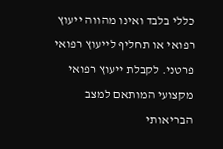כללי בלבד ואינו מהווה ייעוץ רפואי או תחליף לייעוץ רפואי פרטני. לקבלת ייעוץ רפואי מקצועי המותאם למצב הבריאותי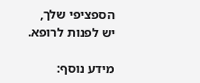הספציפי שלך, יש לפנות לרופא.

מידע נוסף: